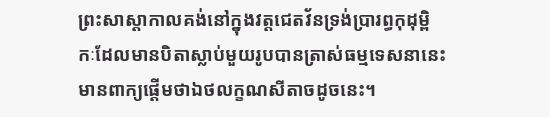ព្រះសាស្ដាកាលគង់នៅក្នុងវត្តជេតវ័នទ្រង់ប្រារព្ធកុដុម្ពិកៈដែលមានបិតាស្លាប់មួយរូបបានត្រាស់ធម្មទេសនានេះមានពាក្យផ្ដើមថាឯថលក្ខណសីតាចដូចនេះ។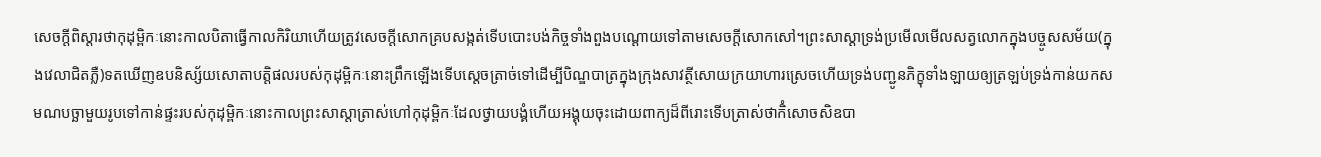សេចក្ដីពិស្ដារថាកុដុម្ពិកៈនោះកាលបិតាធ្វើកាលកិរិយាហើយត្រូវសេចក្ដីសោកគ្របសង្កត់ទើបបោះបង់កិច្ចទាំងពួងបណ្ដោយទៅតាមសេចក្ដីសោកសៅ។ព្រះសាស្ដាទ្រង់ប្រមើលមើលសត្វលោកក្នុងបច្ចូសសម័យ(ក្នុងវេលាជិតភ្លឺ)ទតឃើញឧបនិស្ស័យសោតាបត្តិផលរបស់កុដុម្ពិកៈនោះព្រឹកឡើងទើបស្ដេចត្រាច់ទៅដើម្បីបិណ្ឌបាត្រក្នុងក្រុងសាវត្ថីសោយក្រយាហារស្រេចហើយទ្រង់បញ្ជូនភិក្ខុទាំងឡាយឲ្យត្រឡប់ទ្រង់កាន់យកសមណបច្ឆាមួយរូបទៅកាន់ផ្ទះរបស់កុដុម្ពិកៈនោះកាលព្រះសាស្ដាត្រាស់ហៅកុដុម្ពិកៈដែលថ្វាយបង្គំហើយអង្គុយចុះដោយពាក្យដ៏ពីរោះទើបត្រាស់ថាកិំសោចសិឧបា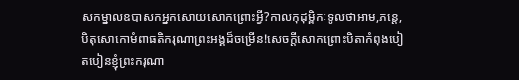សកម្នាលឧបាសកអ្នកសោយសោកព្រោះអ្វី?កាលកុដុម្ពិកៈទូលថាអាម,ភន្តេ,បិតុសោកោមំពាធតិករុណាព្រះអង្គដ៏ចម្រើន!សេចក្ដីសោកព្រោះបិតាកំពុងបៀតបៀនខ្ញុំព្រះករុណា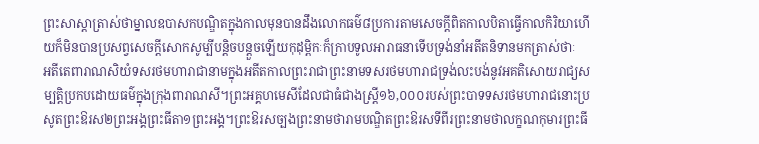ព្រះសាស្ដាត្រាស់ថាម្នាលឧបាសកបណ្ឌិតក្នុងកាលមុនបានដឹងលោកធម៌៨ប្រការតាមសេចក្ដីពិតកាលបិតាធ្វើកាលកិរិយាហើយក៏មិនបានប្រសព្វសេចក្ដីសោកសូម្បីបន្តិចបន្តួចឡើយកុដុម្ពិកៈក៏ក្រាបទូលអារាធនាទើបទ្រង់នាំអតីតនិទានមកត្រាស់ថាៈ
អតីតេពារាណសិយំទសរថមហារាជានាមក្នុងអតីតកាលព្រះរាជាព្រះនាមទសរថមហារាជទ្រង់លះបង់នូវអគតិសោយរាជ្យសម្បត្តិប្រកបដោយធម៌ក្នុងក្រុងពារាណសី។ព្រះអគ្គហមេសីដែលជាធំជាងស្ត្រី១៦,០០០របស់ព្រះបាទទសរថមហារាជនោះប្រសូតព្រះឱរស២ព្រះអង្គព្រះធីតា១ព្រះអង្គ។ព្រះឱរសច្បងព្រះនាមថារាមបណ្ឌិតព្រះឱរសទីពីរព្រះនាមថាលក្ខណកុមារព្រះធី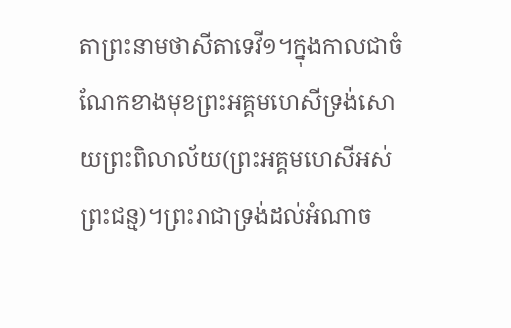តាព្រះនាមថាសីតាទេវី១។ក្នុងកាលជាចំណែកខាងមុខព្រះអគ្គមហេសីទ្រង់សោយព្រះពិលាល័យ(ព្រះអគ្គមហេសីអស់ព្រះជន្ម)។ព្រះរាជាទ្រង់ដល់អំណាច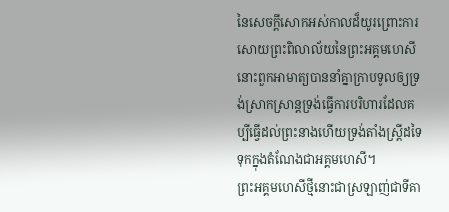នៃសេចក្ដីសោកអស់កាលដ៏យូរព្រោះការសោយព្រះពិលាល័យនៃព្រះអគ្គមហេសីនោះពួកអាមាត្យបាននាំគ្នាក្រាបទូលឲ្យទ្រង់ស្រាកស្រាន្តទ្រង់ធ្វើការបរិហារដែលគប្បីធ្វើដល់ព្រះនាងហើយទ្រង់តាំងស្ត្រីដទៃទុកក្នុងតំណែងជាអគ្គមហេសី។
ព្រះអគ្គមហេសីថ្មីនោះជាស្រឡាញ់ជាទីគា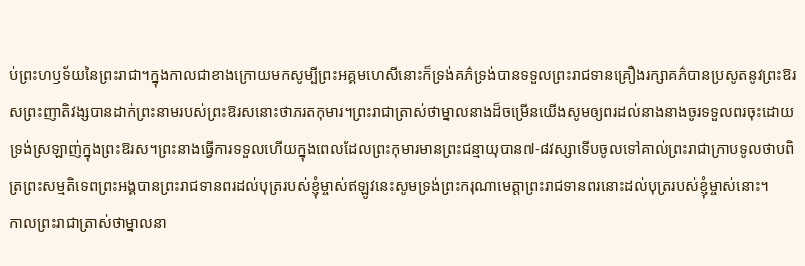ប់ព្រះហឫទ័យនៃព្រះរាជា។ក្នុងកាលជាខាងក្រោយមកសូម្បីព្រះអគ្គមហេសីនោះក៏ទ្រង់គភ៌ទ្រង់បានទទួលព្រះរាជទានគ្រឿងរក្សាគភ៌បានប្រសូតនូវព្រះឱរសព្រះញាតិវង្សបានដាក់ព្រះនាមរបស់ព្រះឱរសនោះថាភរតកុមារ។ព្រះរាជាត្រាស់ថាម្នាលនាងដ៏ចម្រើនយើងសូមឲ្យពរដល់នាងនាងចូរទទួលពរចុះដោយទ្រង់ស្រឡាញ់ក្នុងព្រះឱរស។ព្រះនាងធ្វើការទទួលហើយក្នុងពេលដែលព្រះកុមារមានព្រះជន្មាយុបាន៧-៨វស្សាទើបចូលទៅគាល់ព្រះរាជាក្រាបទូលថាបពិត្រព្រះសម្មតិទេពព្រះអង្គបានព្រះរាជទានពរដល់បុត្ររបស់ខ្ញុំម្ចាស់ឥឡូវនេះសូមទ្រង់ព្រះករុណាមេត្តាព្រះរាជទានពរនោះដល់បុត្ររបស់ខ្ញុំម្ចាស់នោះ។
កាលព្រះរាជាត្រាស់ថាម្នាលនា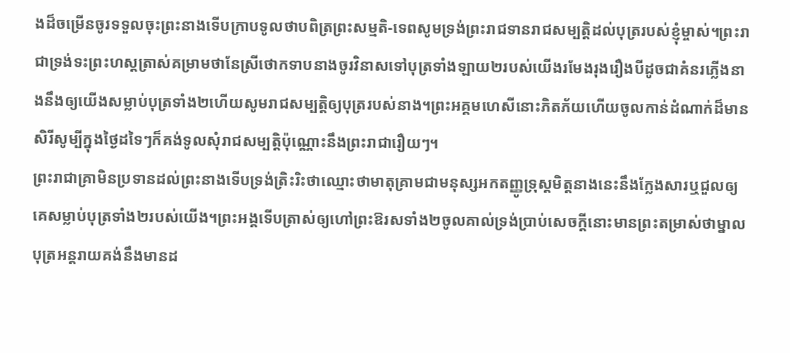ងដ៏ចម្រើនចូរទទួលចុះព្រះនាងទើបក្រាបទូលថាបពិត្រព្រះសម្មតិ-ទេពសូមទ្រង់ព្រះរាជទានរាជសម្បត្តិដល់បុត្ររបស់ខ្ញុំម្ចាស់។ព្រះរាជាទ្រង់ទះព្រះហស្តត្រាស់គម្រាមថានែស្រីថោកទាបនាងចូរវិនាសទៅបុត្រទាំងឡាយ២របស់យើងរមែងរុងរឿងបីដូចជាគំនរភ្លើងនាងនឹងឲ្យយើងសម្លាប់បុត្រទាំង២ហើយសូមរាជសម្បត្តិឲ្យបុត្ររបស់នាង។ព្រះអគ្គមហេសីនោះភិតភ័យហើយចូលកាន់ដំណាក់ដ៏មានសិរីសូម្បីក្នុងថ្ងៃដទៃៗក៏គង់ទូលសុំរាជសម្បត្តិប៉ុណ្ណោះនឹងព្រះរាជារឿយៗ។
ព្រះរាជាគ្រាមិនប្រទានដល់ព្រះនាងទើបទ្រង់ត្រិះរិះថាឈ្មោះថាមាតុគ្រាមជាមនុស្សអកតញ្ញូទ្រុស្តមិត្តនាងនេះនឹងក្លែងសារឬជួលឲ្យគេសម្លាប់បុត្រទាំង២របស់យើង។ព្រះអង្គទើបត្រាស់ឲ្យហៅព្រះឱរសទាំង២ចូលគាល់ទ្រង់ប្រាប់សេចក្ដីនោះមានព្រះតម្រាស់ថាម្នាលបុត្រអន្តរាយគង់នឹងមានដ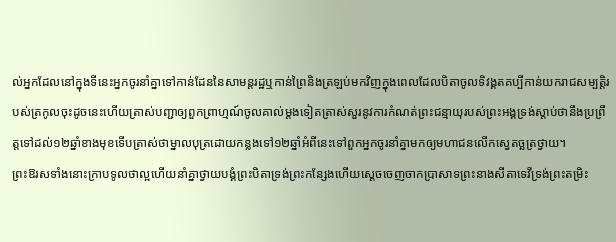ល់អ្នកដែលនៅក្នុងទីនេះអ្នកចូរនាំគ្នាទៅកាន់ដែននៃសាមន្តរដ្ឋឬកាន់ព្រៃនិងត្រឡប់មកវិញក្នុងពេលដែលបិតាចូលទិវង្គតគប្បីកាន់យករាជសម្បត្តិរបស់ត្រកូលចុះដូចនេះហើយត្រាស់បញ្ជាឲ្យពួកព្រាហ្មណ៍ចូលគាល់ម្ដងទៀតត្រាស់សួរនូវការកំណត់ព្រះជន្មាយុរបស់ព្រះអង្គទ្រង់ស្ដាប់ថានឹងប្រព្រឹត្តទៅដល់១២ឆ្នាំខាងមុខទើបត្រាស់ថាម្នាលបុត្រដោយកន្លងទៅ១២ឆ្នាំអំពីនេះទៅពួកអ្នកចូរនាំគ្នាមកឲ្យមហាជនលើកស្វេតច្ឆត្រថ្វាយ។
ព្រះឱរសទាំងនោះក្រាបទូលថាល្អហើយនាំគ្នាថ្វាយបង្គំព្រះបិតាទ្រង់ព្រះកន្សែងហើយស្ដេចចេញចាកប្រាសាទព្រះនាងសីតាទេវីទ្រង់ព្រះតម្រិះ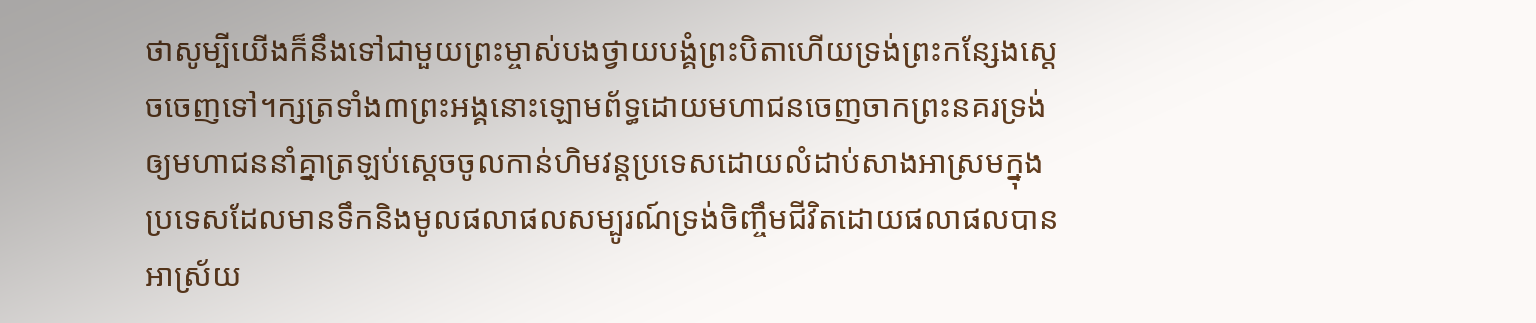ថាសូម្បីយើងក៏នឹងទៅជាមួយព្រះម្ចាស់បងថ្វាយបង្គំព្រះបិតាហើយទ្រង់ព្រះកន្សែងស្ដេចចេញទៅ។ក្សត្រទាំង៣ព្រះអង្គនោះឡោមព័ទ្ធដោយមហាជនចេញចាកព្រះនគរទ្រង់ឲ្យមហាជននាំគ្នាត្រឡប់ស្ដេចចូលកាន់ហិមវន្តប្រទេសដោយលំដាប់សាងអាស្រមក្នុងប្រទេសដែលមានទឹកនិងមូលផលាផលសម្បូរណ៍ទ្រង់ចិញ្ចឹមជីវិតដោយផលាផលបានអាស្រ័យ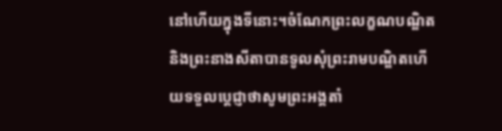នៅហើយក្នុងទីនោះ។ចំណែកព្រះលក្ខណបណ្ឌិតនិងព្រះនាងសីតាបានទូលសុំព្រះរាមបណ្ឌិតហើយទទួលប្ដេជ្ញាថាសូមព្រះអង្គតាំ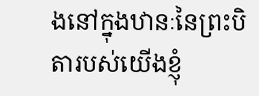ងនៅក្នុងឋានៈនៃព្រះបិតារបស់យើងខ្ញុំ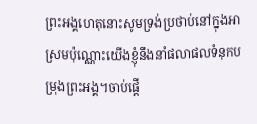ព្រះអង្គហេតុនោះសូមទ្រង់ប្រថាប់នៅក្នុងអាស្រមប៉ុណ្ណោះយើងខ្ញុំនឹងនាំផលាផលទំនុកបម្រុងព្រះអង្គ។ចាប់ផ្ដើ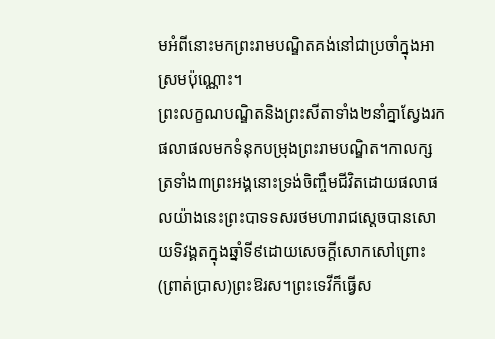មអំពីនោះមកព្រះរាមបណ្ឌិតគង់នៅជាប្រចាំក្នុងអាស្រមប៉ុណ្ណោះ។
ព្រះលក្ខណបណ្ឌិតនិងព្រះសីតាទាំង២នាំគ្នាស្វែងរកផលាផលមកទំនុកបម្រុងព្រះរាមបណ្ឌិត។កាលក្សត្រទាំង៣ព្រះអង្គនោះទ្រង់ចិញ្ចឹមជីវិតដោយផលាផលយ៉ាងនេះព្រះបាទទសរថមហារាជស្ដេចបានសោយទិវង្គតក្នុងឆ្នាំទី៩ដោយសេចក្ដីសោកសៅព្រោះ(ព្រាត់ប្រាស)ព្រះឱរស។ព្រះទេវីក៏ធ្វើស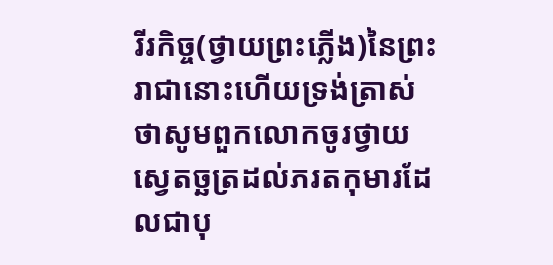រីរកិច្ច(ថ្វាយព្រះភ្លើង)នៃព្រះរាជានោះហើយទ្រង់ត្រាស់ថាសូមពួកលោកចូរថ្វាយស្វេតច្ឆត្រដល់ភរតកុមារដែលជាបុ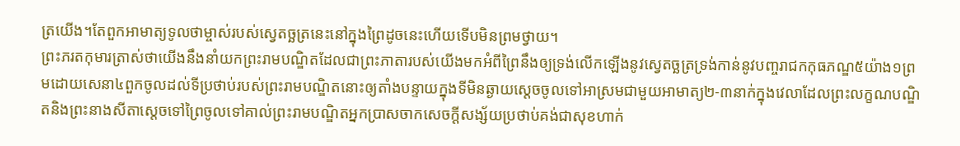ត្រយើង។តែពួកអាមាត្យទូលថាម្ចាស់របស់ស្វេតច្ឆត្រនេះនៅក្នុងព្រៃដូចនេះហើយទើបមិនព្រមថ្វាយ។
ព្រះភរតកុមារត្រាស់ថាយើងនឹងនាំយកព្រះរាមបណ្ឌិតដែលជាព្រះភាតារបស់យើងមកអំពីព្រៃនឹងឲ្យទ្រង់លើកឡើងនូវស្វេតច្ឆត្រទ្រង់កាន់នូវបញ្ចរាជកកុធភណ្ឌ៥យ៉ាង១ព្រមដោយសេនា៤ពួកចូលដល់ទីប្រថាប់របស់ព្រះរាមបណ្ឌិតនោះឲ្យតាំងបន្ទាយក្នុងទីមិនឆ្ងាយស្ដេចចូលទៅអាស្រមជាមួយអាមាត្យ២-៣នាក់ក្នុងវេលាដែលព្រះលក្ខណបណ្ឌិតនិងព្រះនាងសីតាស្ដេចទៅព្រៃចូលទៅគាល់ព្រះរាមបណ្ឌិតអ្នកប្រាសចាកសេចក្ដីសង្ស័យប្រថាប់គង់ជាសុខហាក់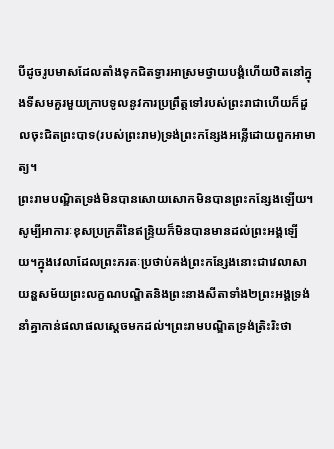បីដូចរូបមាសដែលតាំងទុកជិតទ្វារអាស្រមថ្វាយបង្គំហើយឋិតនៅក្នុងទីសមគួរមួយក្រាបទូលនូវការប្រព្រឹត្តទៅរបស់ព្រះរាជាហើយក៏ដួលចុះជិតព្រះបាទ(របស់ព្រះរាម)ទ្រង់ព្រះកន្សែងអន្លើដោយពួកអាមាត្យ។
ព្រះរាមបណ្ឌិតទ្រង់មិនបានសោយសោកមិនបានព្រះកន្សែងឡើយ។សូម្បីអាការៈខុសប្រក្រតីនៃឥន្ទ្រិយក៏មិនបានមានដល់ព្រះអង្គឡើយ។ក្នុងវេលាដែលព្រះភរតៈប្រថាប់គង់ព្រះកន្សែងនោះជាវេលាសាយន្ហសម័យព្រះលក្ខណបណ្ឌិតនិងព្រះនាងសីតាទាំង២ព្រះអង្គទ្រង់នាំគ្នាកាន់ផលាផលស្ដេចមកដល់។ព្រះរាមបណ្ឌិតទ្រង់ត្រិះរិះថា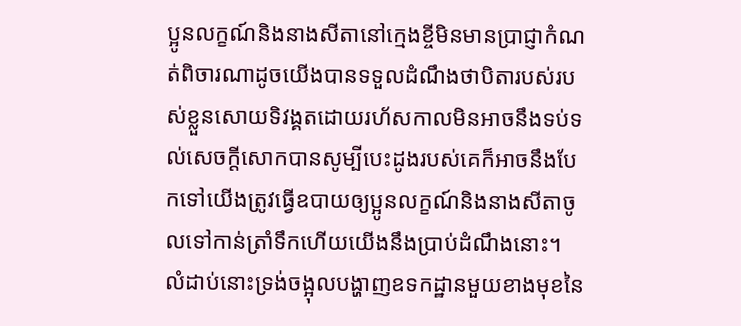ប្អូនលក្ខណ៍និងនាងសីតានៅក្មេងខ្ចីមិនមានប្រាជ្ញាកំណត់ពិចារណាដូចយើងបានទទួលដំណឹងថាបិតារបស់របស់ខ្លួនសោយទិវង្គតដោយរហ័សកាលមិនអាចនឹងទប់ទល់សេចក្ដីសោកបានសូម្បីបេះដូងរបស់គេក៏អាចនឹងបែកទៅយើងត្រូវធ្វើឧបាយឲ្យប្អូនលក្ខណ៍និងនាងសីតាចូលទៅកាន់ត្រាំទឹកហើយយើងនឹងប្រាប់ដំណឹងនោះ។
លំដាប់នោះទ្រង់ចង្អុលបង្ហាញឧទកដ្ឋានមួយខាងមុខនៃ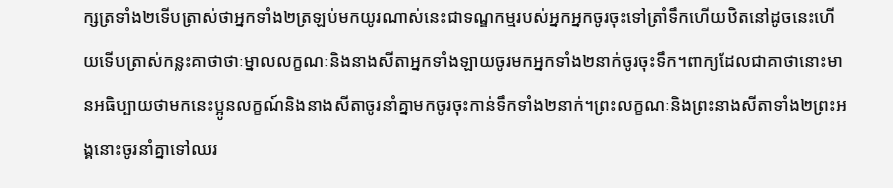ក្សត្រទាំង២ទើបត្រាស់ថាអ្នកទាំង២ត្រឡប់មកយូរណាស់នេះជាទណ្ឌកម្មរបស់អ្នកអ្នកចូរចុះទៅត្រាំទឹកហើយឋិតនៅដូចនេះហើយទើបត្រាស់កន្លះគាថាថាៈម្នាលលក្ខណៈនិងនាងសីតាអ្នកទាំងឡាយចូរមកអ្នកទាំង២នាក់ចូរចុះទឹក។ពាក្យដែលជាគាថានោះមានអធិប្បាយថាមកនេះប្អូនលក្ខណ៍និងនាងសីតាចូរនាំគ្នាមកចូរចុះកាន់ទឹកទាំង២នាក់។ព្រះលក្ខណៈនិងព្រះនាងសីតាទាំង២ព្រះអង្គនោះចូរនាំគ្នាទៅឈរ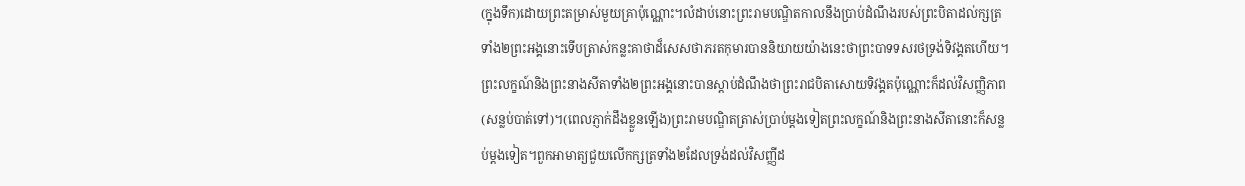(ក្នុងទឹក)ដោយព្រះតម្រាស់មួយគ្រាប៉ុណ្ណោះ។លំដាប់នោះព្រះរាមបណ្ឌិតកាលនឹងប្រាប់ដំណឹងរបស់ព្រះបិតាដល់ក្សត្រទាំង២ព្រះអង្គនោះទើបត្រាស់កន្លះគាថាដ៏សេសថាភរតកុមារបាននិយាយយ៉ាងនេះថាព្រះបាទទសរថទ្រង់ទិវង្គតហើយ។
ព្រះលក្ខណ៍និងព្រះនាងសីតាទាំង២ព្រះអង្គនោះបានស្ដាប់ដំណឹងថាព្រះរាជបិតាសោយទិវង្គតប៉ុណ្ណោះក៏ដល់វិសញ្ញិភាព(សន្លប់បាត់ទៅ)។(ពេលភ្ញាក់ដឹងខ្លួនឡើង)ព្រះរាមបណ្ឌិតត្រាស់ប្រាប់ម្ដងទៀតព្រះលក្ខណ៍និងព្រះនាងសីតានោះក៏សន្លប់ម្ដងទៀត។ពួកអាមាត្យជួយលើកក្សត្រទាំង២ដែលទ្រង់ដល់វិសញ្ញីដ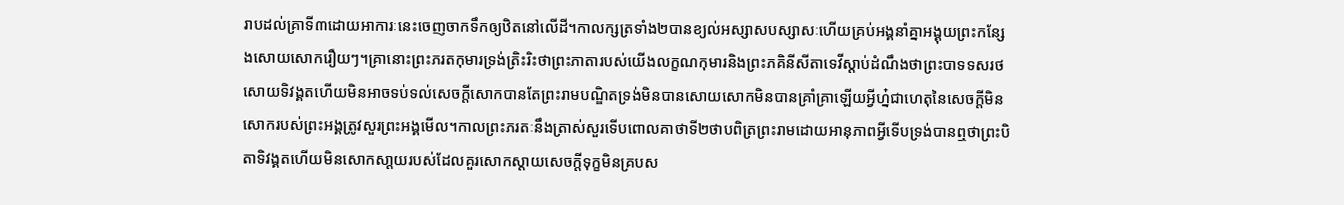រាបដល់គ្រាទី៣ដោយអាការៈនេះចេញចាកទឹកឲ្យឋិតនៅលើដី។កាលក្សត្រទាំង២បានខ្យល់អស្សាសបស្សាសៈហើយគ្រប់អង្គនាំគ្នាអង្គុយព្រះកន្សែងសោយសោករឿយៗ។គ្រានោះព្រះភរតកុមារទ្រង់ត្រិះរិះថាព្រះភាតារបស់យើងលក្ខណកុមារនិងព្រះភគិនីសីតាទេវីស្ដាប់ដំណឹងថាព្រះបាទទសរថសោយទិវង្គតហើយមិនអាចទប់ទល់សេចក្ដីសោកបានតែព្រះរាមបណ្ឌិតទ្រង់មិនបានសោយសោកមិនបានគ្រាំគ្រាឡើយអ្វីហ្ន៎ជាហេតុនៃសេចក្ដីមិនសោករបស់ព្រះអង្គត្រូវសួរព្រះអង្គមើល។កាលព្រះភរតៈនឹងត្រាស់សួរទើបពោលគាថាទី២ថាបពិត្រព្រះរាមដោយអានុភាពអ្វីទើបទ្រង់បានឮថាព្រះបិតាទិវង្គតហើយមិនសោកសា្តយរបស់ដែលគួរសោកស្តាយសេចក្តីទុក្ខមិនគ្របស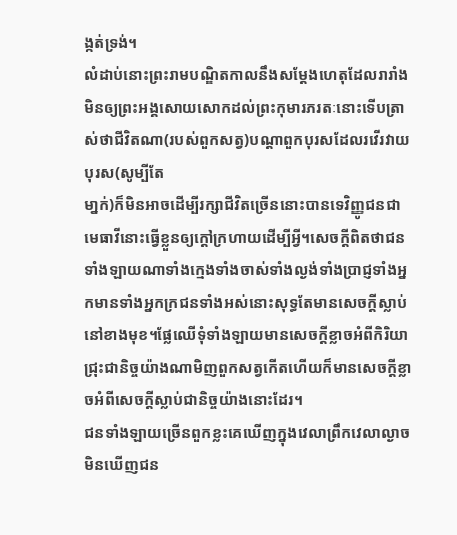ង្កត់ទ្រង់។
លំដាប់នោះព្រះរាមបណ្ឌិតកាលនឹងសម្ដែងហេតុដែលរារាំងមិនឲ្យព្រះអង្គសោយសោកដល់ព្រះកុមារភរតៈនោះទើបត្រាស់ថាជីវិតណា(របស់ពួកសត្វ)បណ្តាពួកបុរសដែលរវើរវាយបុរស(សូម្បីតែ
មា្នក់)ក៏មិនអាចដើម្បីរក្សាជីវិតច្រើននោះបានទេវិញ្ញូជនជាមេធាវីនោះធ្វើខ្លួនឲ្យក្តៅក្រហាយដើម្បីអ្វី។សេចក្តីពិតថាជនទាំងឡាយណាទាំងក្មេងទាំងចាស់ទាំងល្ងង់ទាំងប្រាជ្ញទាំងអ្នកមានទាំងអ្នកក្រជនទាំងអស់នោះសុទ្ធតែមានសេចក្តីស្លាប់នៅខាងមុខ។ផ្លែឈើទុំទាំងឡាយមានសេចក្តីខ្លាចអំពីកិរិយាជ្រុះជានិច្ចយ៉ាងណាមិញពួកសត្វកើតហើយក៏មានសេចក្តីខ្លាចអំពីសេចក្តីស្លាប់ជានិច្ចយ៉ាងនោះដែរ។
ជនទាំងឡាយច្រើនពួកខ្លះគេឃើញក្នុងវេលាព្រឹកវេលាល្ងាចមិនឃើញជន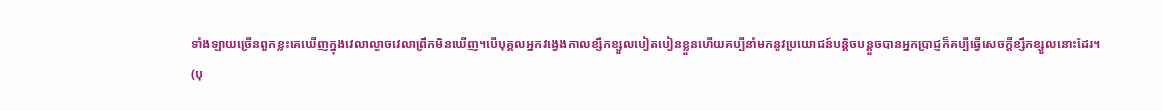ទាំងឡាយច្រើនពួកខ្លះគេឃើញក្នុងវេលាល្ងាចវេលាព្រឹកមិនឃើញ។បើបុគ្គលអ្នកវង្វេងកាលខ្សឹកខ្សួលបៀតបៀនខ្លួនហើយគប្បីនាំមកនូវប្រយោជន៍បន្តិចបន្តួចបានអ្នកប្រាជ្ញក៏គប្បីធ្វើសេចក្តីខ្សឹកខ្សួលនោះដែរ។
(បុ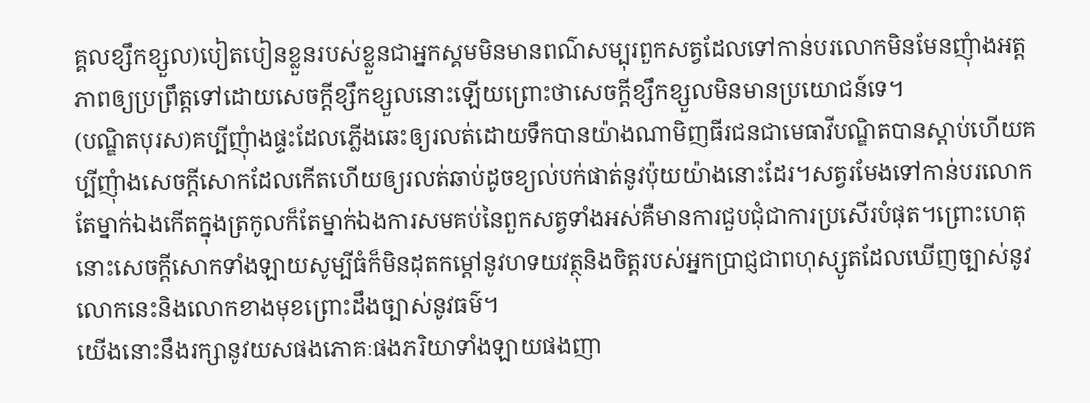គ្គលខ្សឹកខ្សួល)បៀតបៀនខ្លួនរបស់ខ្លួនជាអ្នកស្គមមិនមានពណ៌សម្បុរពួកសត្វដែលទៅកាន់បរលោកមិនមែនញុំាងអត្តភាពឲ្យប្រព្រឹត្តទៅដោយសេចក្តីខ្សឹកខ្សួលនោះឡើយព្រោះថាសេចក្តីខ្សឹកខ្សួលមិនមានប្រយោជន៍ទេ។
(បណ្ឌិតបុរស)គប្បីញុំាងផ្ទះដែលភ្លើងឆេះឲ្យរលត់ដោយទឹកបានយ៉ាងណាមិញធីរជនជាមេធាវីបណ្ឌិតបានស្តាប់ហើយគប្បីញុំាងសេចក្តីសោកដែលកើតហើយឲ្យរលត់ឆាប់ដូចខ្យល់បក់ផាត់នូវប៉ុយយ៉ាងនោះដែរ។សត្វរមែងទៅកាន់បរលោកតែម្នាក់ឯងកើតក្នុងត្រកូលក៏តែម្នាក់ឯងការសមគប់នៃពួកសត្វទាំងអស់គឺមានការជួបជុំជាការប្រសើរបំផុត។ព្រោះហេតុនោះសេចក្តីសោកទាំងឡាយសូម្បីធំក៏មិនដុតកម្ដៅនូវហទយវត្ថុនិងចិត្តរបស់អ្នកប្រាជ្ញជាពហុស្សូតដែលឃើញច្បាស់នូវលោកនេះនិងលោកខាងមុខព្រោះដឹងច្បាស់នូវធម៌។
យើងនោះនឹងរក្សានូវយសផងភោគៈផងភរិយាទាំងឡាយផងញា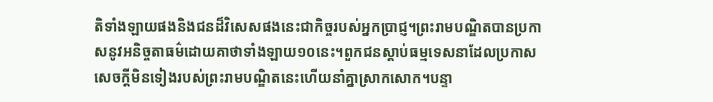តិទាំងឡាយផងនិងជនដ៏វិសេសផងនេះជាកិច្ចរបស់អ្នកប្រាជ្ញ។ព្រះរាមបណ្ឌិតបានប្រកាសនូវអនិច្ចតាធម៌ដោយគាថាទាំងឡាយ១០នេះ។ពួកជនស្ដាប់ធម្មទេសនាដែលប្រកាសសេចក្ដីមិនទៀងរបស់ព្រះរាមបណ្ឌិតនេះហើយនាំគ្នាស្រាកសោក។បន្ទា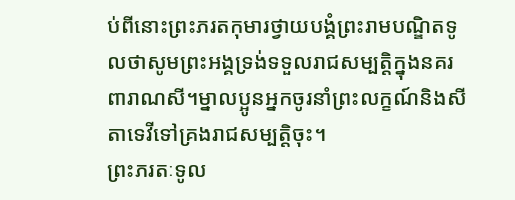ប់ពីនោះព្រះភរតកុមារថ្វាយបង្គំព្រះរាមបណ្ឌិតទូលថាសូមព្រះអង្គទ្រង់ទទួលរាជសម្បត្តិក្នុងនគរពារាណសី។ម្នាលប្អូនអ្នកចូរនាំព្រះលក្ខណ៍និងសីតាទេវីទៅគ្រងរាជសម្បត្តិចុះ។
ព្រះភរតៈទូល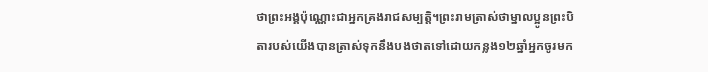ថាព្រះអង្គប៉ុណ្ណោះជាអ្នកគ្រងរាជសម្បត្តិ។ព្រះរាមត្រាស់ថាម្នាលប្អូនព្រះបិតារបស់យើងបានត្រាស់ទុកនឹងបងថាតទៅដោយកន្លង១២ឆ្នាំអ្នកចូរមក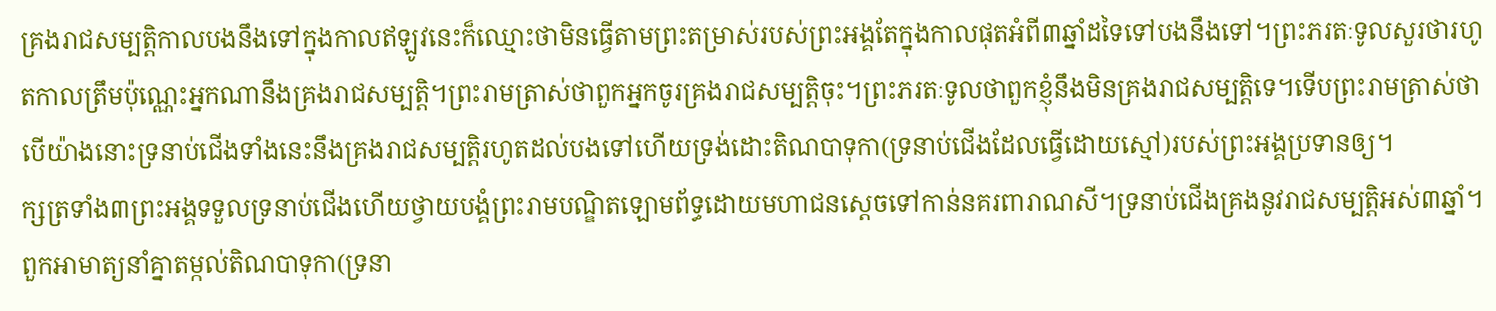គ្រងរាជសម្បត្តិកាលបងនឹងទៅក្នុងកាលឥឡូវនេះក៏ឈ្មោះថាមិនធ្វើតាមព្រះតម្រាស់របស់ព្រះអង្គតែក្នុងកាលផុតអំពី៣ឆ្នាំដទៃទៅបងនឹងទៅ។ព្រះភរតៈទូលសួរថារហូតកាលត្រឹមប៉ុណ្ណេះអ្នកណានឹងគ្រងរាជសម្បត្តិ។ព្រះរាមត្រាស់ថាពួកអ្នកចូរគ្រងរាជសម្បត្តិចុះ។ព្រះភរតៈទូលថាពួកខ្ញុំនឹងមិនគ្រងរាជសម្បត្តិទេ។ទើបព្រះរាមត្រាស់ថាបើយ៉ាងនោះទ្រនាប់ជើងទាំងនេះនឹងគ្រងរាជសម្បត្តិរហូតដល់បងទៅហើយទ្រង់ដោះតិណបាទុកា(ទ្រនាប់ជើងដែលធ្វើដោយស្មៅ)របស់ព្រះអង្គប្រទានឲ្យ។
ក្សត្រទាំង៣ព្រះអង្គទទួលទ្រនាប់ជើងហើយថ្វាយបង្គំព្រះរាមបណ្ឌិតឡោមព័ទ្ធដោយមហាជនស្ដេចទៅកាន់នគរពារាណសី។ទ្រនាប់ជើងគ្រងនូវរាជសម្បត្តិអស់៣ឆ្នាំ។ពួកអាមាត្យនាំគ្នាតម្កល់តិណបាទុកា(ទ្រនា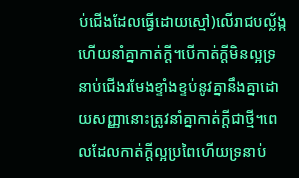ប់ជើងដែលធ្វើដោយស្មៅ)លើរាជបល្ល័ង្កហើយនាំគ្នាកាត់ក្ដី។បើកាត់ក្ដីមិនល្អទ្រនាប់ជើងរមែងខ្ទាំងខ្ទប់នូវគ្នានឹងគ្នាដោយសញ្ញានោះត្រូវនាំគ្នាកាត់ក្ដីជាថ្មី។ពេលដែលកាត់ក្ដីល្អប្រពៃហើយទ្រនាប់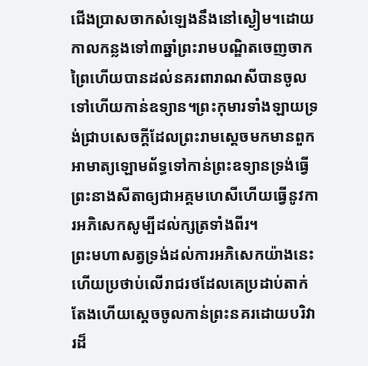ជើងប្រាសចាកសំឡេងនឹងនៅស្ងៀម។ដោយកាលកន្លងទៅ៣ឆ្នាំព្រះរាមបណ្ឌិតចេញចាកព្រៃហើយបានដល់នគរពារាណសីបានចូលទៅហើយកាន់ឧទ្យាន។ព្រះកុមារទាំងឡាយទ្រង់ជ្រាបសេចក្ដីដែលព្រះរាមស្ដេចមកមានពួកអាមាត្យឡោមព័ទ្ធទៅកាន់ព្រះឧទ្យានទ្រង់ធ្វើព្រះនាងសីតាឲ្យជាអគ្គមហេសីហើយធ្វើនូវការអភិសេកសូម្បីដល់ក្សត្រទាំងពីរ។
ព្រះមហាសត្វទ្រង់ដល់ការអភិសេកយ៉ាងនេះហើយប្រថាប់លើរាជរថដែលគេប្រដាប់តាក់តែងហើយស្ដេចចូលកាន់ព្រះនគរដោយបរិវារដ៏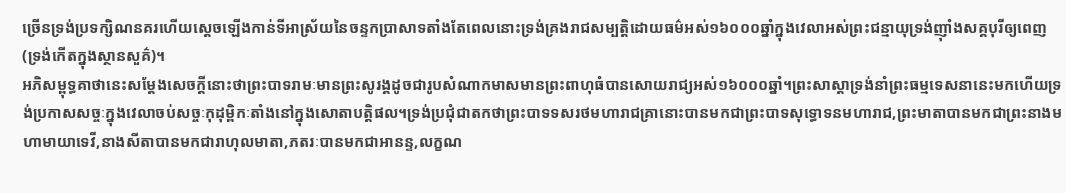ច្រើនទ្រង់ប្រទក្សិណនគរហើយស្ដេចឡើងកាន់ទីអាស្រ័យនៃចន្ទកប្រាសាទតាំងតែពេលនោះទ្រង់គ្រងរាជសម្បត្តិដោយធម៌អស់១៦០០០ឆ្នាំក្នុងវេលាអស់ព្រះជន្មាយុទ្រង់ញ៉ាំងសគ្គបុរីឲ្យពេញ(ទ្រង់កើតក្នុងស្ថានសួគ៌)។
អភិសម្ពុទ្ធគាថានេះសម្ដែងសេចក្ដីនោះថាព្រះបាទរាមៈមានព្រះសូរង្គដូចជារូបសំណាកមាសមានព្រះពាហុធំបានសោយរាជ្យអស់១៦០០០ឆ្នាំ។ព្រះសាស្ដាទ្រង់នាំព្រះធម្មទេសនានេះមកហើយទ្រង់ប្រកាសសច្ចៈក្នុងវេលាចប់សច្ចៈកុដុម្ពិកៈតាំងនៅក្នុងសោតាបត្តិផល។ទ្រង់ប្រជុំជាតកថាព្រះបាទទសរថមហារាជគ្រានោះបានមកជាព្រះបាទសុទ្ធោទនមហារាជ,ព្រះមាតាបានមកជាព្រះនាងមហាមាយាទេវី,នាងសីតាបានមកជារាហុលមាតា,ភតរៈបានមកជាអានន្ទ,លក្ខណ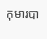កុមារបា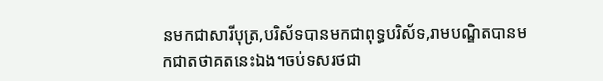នមកជាសារីបុត្រ,បរិស័ទបានមកជាពុទ្ធបរិស័ទ,រាមបណ្ឌិតបានមកជាតថាគតនេះឯង។ចប់ទសរថជា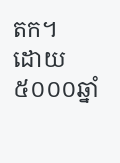តក។
ដោយ៥០០០ឆ្នាំ